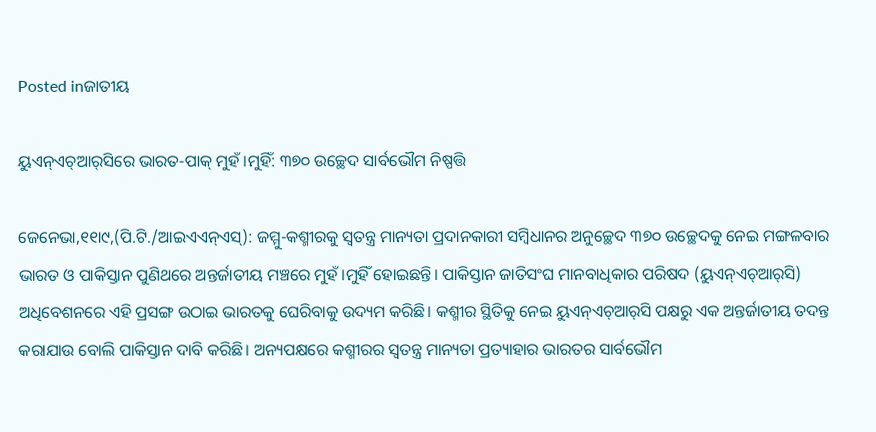Posted inଜାତୀୟ

ୟୁଏନ୍‌ଏଚ୍‌ଆର୍‌ସିରେ ଭାରତ-ପାକ୍‌ ମୁହଁ।ମୁହିଁ: ୩୭୦ ଉଚ୍ଛେଦ ସାର୍ବଭୌମ ନିଷ୍ପତ୍ତି

ଜେନେଭା,୧୧ା୯,(ପି.ଟି./ଆଇଏଏନ୍‌ଏସ୍‌): ଜମ୍ମୁ-କଶ୍ମୀରକୁ ସ୍ବତନ୍ତ୍ର ମାନ୍ୟତା ପ୍ରଦାନକାରୀ ସମ୍ବିଧାନର ଅନୁଚ୍ଛେଦ ୩୭୦ ଉଚ୍ଛେଦକୁ ନେଇ ମଙ୍ଗଳବାର ଭାରତ ଓ ପାକିସ୍ତାନ ପୁଣିଥରେ ଅନ୍ତର୍ଜାତୀୟ ମଞ୍ଚରେ ମୁହଁ।ମୁହିଁ ହୋଇଛନ୍ତି। ପାକିସ୍ତାନ ଜାତିସଂଘ ମାନବାଧିକାର ପରିଷଦ (ୟୁଏନ୍‌ଏଚ୍‌ଆର୍‌ସି) ଅଧିବେଶନରେ ଏହି ପ୍ରସଙ୍ଗ ଉଠାଇ ଭାରତକୁ ଘେରିବାକୁ ଉଦ୍ୟମ କରିଛି। କଶ୍ମୀର ସ୍ଥିତିକୁ ନେଇ ୟୁଏନ୍‌ଏଚ୍‌ଆର୍‌ସି ପକ୍ଷରୁ ଏକ ଅନ୍ତର୍ଜାତୀୟ ତଦନ୍ତ କରାଯାଉ ବୋଲି ପାକିସ୍ତାନ ଦାବି କରିଛି। ଅନ୍ୟପକ୍ଷରେ କଶ୍ମୀରର ସ୍ବତନ୍ତ୍ର ମାନ୍ୟତା ପ୍ରତ୍ୟାହାର ଭାରତର ସାର୍ବଭୌମ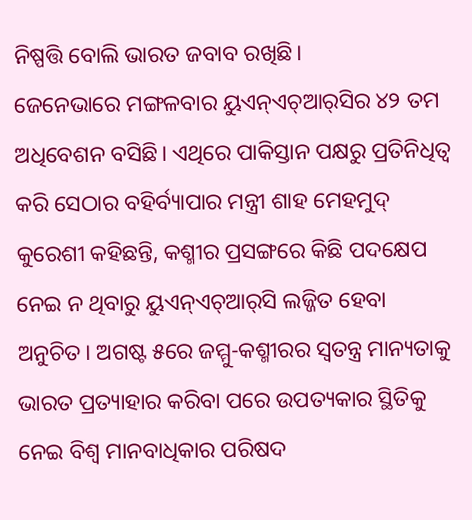ନିଷ୍ପତ୍ତି ବୋଲି ଭାରତ ଜବାବ ରଖିଛି।
ଜେନେଭାରେ ମଙ୍ଗଳବାର ୟୁଏନ୍‌ଏଚ୍‌ଆର୍‌ସିର ୪୨ ତମ ଅଧିବେଶନ ବସିଛି। ଏଥିରେ ପାକିସ୍ତାନ ପକ୍ଷରୁ ପ୍ରତିନିଧିତ୍ୱ କରି ସେଠାର ବହିର୍ବ୍ୟାପାର ମନ୍ତ୍ରୀ ଶାହ ମେହମୁଦ୍‌ କୁରେଶୀ କହିଛନ୍ତି, କଶ୍ମୀର ପ୍ରସଙ୍ଗରେ କିଛି ପଦକ୍ଷେପ ନେଇ ନ ଥିବାରୁ ୟୁଏନ୍‌ଏଚ୍‌ଆର୍‌ସି ଲଜ୍ଜିତ ହେବା ଅନୁଚିତ। ଅଗଷ୍ଟ ୫ରେ ଜମ୍ମୁ-କଶ୍ମୀରର ସ୍ବତନ୍ତ୍ର ମାନ୍ୟତାକୁ ଭାରତ ପ୍ରତ୍ୟାହାର କରିବା ପରେ ଉପତ୍ୟକାର ସ୍ଥିତିକୁ ନେଇ ବିଶ୍ୱ ମାନବାଧିକାର ପରିଷଦ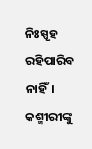ନିଃସ୍ପୃହ ରହିପାରିବ ନାହିଁ। କଶ୍ମୀରୀଙ୍କୁ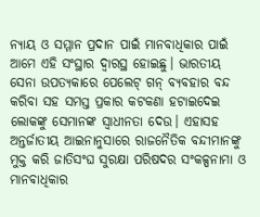ନ୍ୟାୟ ଓ ସମ୍ମାନ ପ୍ରଦାନ ପାଇଁ ମାନବାଧିକାର ପାଇଁ ଆମେ ଏହି ସଂସ୍ଥାର ଦ୍ୱାରସ୍ଥ ହୋଇଛୁ। ଭାରତୀୟ ସେନା ଉପତ୍ୟକାରେ ପେଲେଟ୍‌ ଗନ୍‌ ବ୍ୟବହାର ବନ୍ଦ କରିବା ସହ ସମସ୍ତ ପ୍ରକାର କଟକଣା ହଟାଇଦେଇ ଲୋକଙ୍କୁ ସେମାନଙ୍କ ସ୍ବାଧୀନତା ଦେଉ। ଏହାସହ ଅନ୍ତର୍ଜାତୀୟ ଆଇନାନୁସାରେ ରାଜନୈତିକ ବନ୍ଦୀମାନଙ୍କୁ ମୁକ୍ତ କରି ଜାତିସଂଘ ସୁରକ୍ଷା ପରିଷଦର ସଂକଳ୍ପନାମା ଓ ମାନବାଧିକାର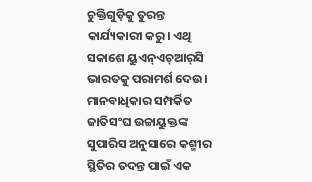ଚୁକ୍ତିଗୁଡ଼ିକୁ ତୁରନ୍ତ କାର୍ଯ୍ୟକାରୀ କରୁ। ଏଥି ସକାଶେ ୟୁଏନ୍‌ଏଚ୍‌ଆର୍‌ସି ଭାରତକୁ ପରାମର୍ଶ ଦେଉ। ମାନବାଧିକାର ସମ୍ପର୍କିତ ଜାତିସଂଘ ଉଚ୍ଚାୟୁକ୍ତଙ୍କ ସୁପାରିସ ଅନୁସାରେ କଶ୍ମୀର ସ୍ଥିତିର ତଦନ୍ତ ପାଇଁ ଏକ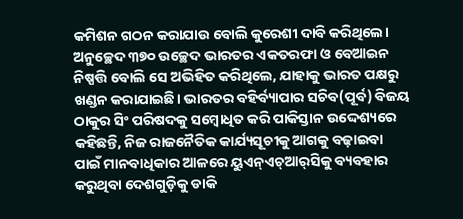କମିଶନ ଗଠନ କରାଯାଉ ବୋଲି କୁରେଶୀ ଦାବି କରିଥିଲେ। ଅନୁଚ୍ଛେଦ ୩୭୦ ଉଚ୍ଛେଦ ଭାରତର ଏକତରଫା ଓ ବେଆଇନ ନିଷ୍ପତ୍ତି ବୋଲି ସେ ଅଭିହିତ କରିଥିଲେ, ଯାହାକୁ ଭାରତ ପକ୍ଷରୁ ଖଣ୍ଡନ କରାଯାଇଛି। ଭାରତର ବହିର୍ବ୍ୟାପାର ସଚିବ(ପୂର୍ବ) ବିଜୟ ଠାକୁର ସିଂ ପରିଷଦକୁ ସମ୍ବୋଧିତ କରି ପାକିସ୍ତାନ ଉଦ୍ଦେଶ୍ୟରେ କହିଛନ୍ତି, ନିଜ ରାଜନୈତିକ କାର୍ଯ୍ୟସୂଚୀକୁ ଆଗକୁ ବଢ଼ାଇବା ପାଇଁ ମାନବାଧିକାର ଆଳରେ ୟୁଏନ୍‌ଏଚ୍‌ଆର୍‌ସିକୁ ବ୍ୟବହାର କରୁଥିବା ଦେଶଗୁଡ଼ିକୁ ଡାକି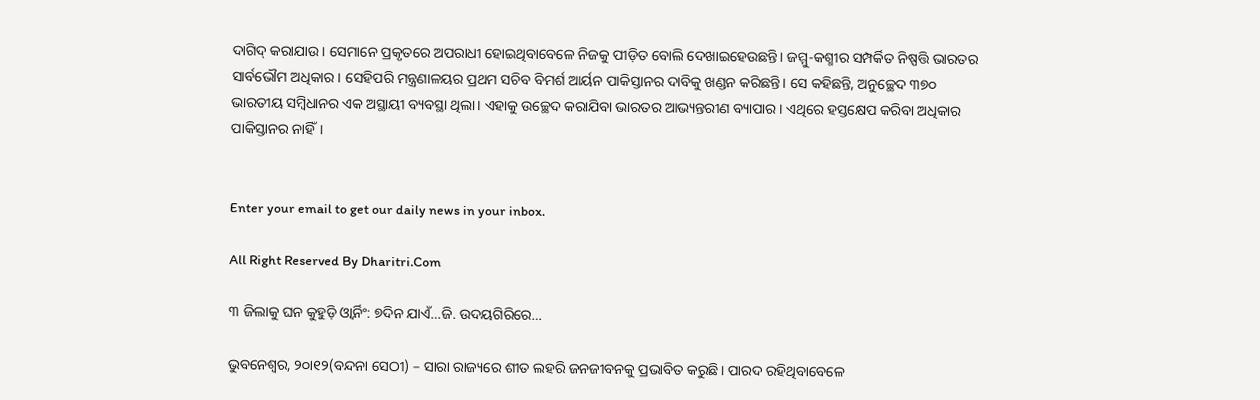ଦାଗିଦ୍‌ କରାଯାଉ। ସେମାନେ ପ୍ରକୃତରେ ଅପରାଧୀ ହୋଇଥିବାବେଳେ ନିଜକୁ ପୀଡ଼ିତ ବୋଲି ଦେଖାଇହେଉଛନ୍ତି। ଜମ୍ମୁ-କଶ୍ମୀର ସମ୍ପର୍କିତ ନିଷ୍ପତ୍ତି ଭାରତର ସାର୍ବଭୌମ ଅଧିକାର। ସେହିପରି ମନ୍ତ୍ରଣାଳୟର ପ୍ରଥମ ସଚିବ ବିମର୍ଶ ଆର୍ୟନ ପାକିସ୍ତାନର ଦାବିକୁ ଖଣ୍ଡନ କରିଛନ୍ତି। ସେ କହିଛନ୍ତି, ଅନୁଚ୍ଛେଦ ୩୭୦ ଭାରତୀୟ ସମ୍ବିଧାନର ଏକ ଅସ୍ଥାୟୀ ବ୍ୟବସ୍ଥା ଥିଲା। ଏହାକୁ ଉଚ୍ଛେଦ କରାଯିବା ଭାରତର ଆଭ୍ୟନ୍ତରୀଣ ବ୍ୟାପାର। ଏଥିରେ ହସ୍ତକ୍ଷେପ କରିବା ଅଧିକାର ପାକିସ୍ତାନର ନାହିଁ।


Enter your email to get our daily news in your inbox.

All Right Reserved By Dharitri.Com

୩ ଜିଲାକୁ ଘନ କୁହୁଡ଼ି ଓ୍ବାର୍ନିଂ: ୭ଦିନ ଯାଏଁ…ଜି. ଉଦୟଗିରିରେ…

ଭୁବନେଶ୍ୱର, ୨୦ା୧୨(ବନ୍ଦନା ସେଠୀ) – ସାରା ରାଜ୍ୟରେ ଶୀତ ଲହରି ଜନଜୀବନକୁ ପ୍ରଭାବିତ କରୁଛି। ପାରଦ ରହିଥିବାବେଳେ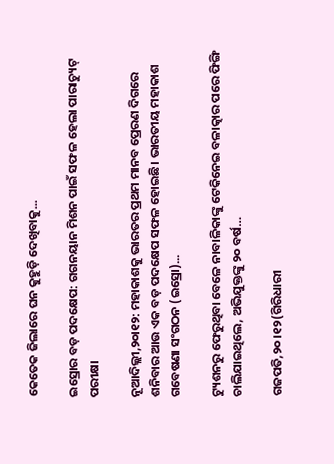କେତେକ ଜିଲାରେ ଘନ କୁହୁଡ଼ି ଦେଖିବାକୁ...

ଇସ୍ରୋର ବଡ଼ ପଦକ୍ଷେପ: ଗଗନୟାନ ମିଶନ ପାଇଁ ସଫଳ ହେଲା ପାରାଚ୍ୟୁଟ୍‌ ପରୀକ୍ଷା

ନୂଆଦିଲ୍ଲୀ,୨୦ା୧୨: ମହାକାଶକୁ ଭାରତର ପ୍ରଥମ ମାନବ ପ୍ରେରଣ ଦିଗରେ ଶନିବାର ଆଉ ଏକ ବଡ଼ ପଦକ୍ଷେପ ସଫଳ ହୋଇଛି। ଭାରତୀୟ ମହାକାଶ ଗବେଷଣା ସଂଗଠନ (ଇସ୍ରୋ)...

ଟ୍ୟୁଶନରୁ ଫେରୁଥିବା ବେଳେ ନାବାଳିକାଙ୍କୁ ଟେକିନେଇ ବଳାତ୍କାର ପରେ ଫିଙ୍ଗି ଚାଲିଯାଇଥିଲେ, ଅଭିଯୁକ୍ତଙ୍କୁ ୨୦ ବର୍ଷ…

ଗଜପତି,୨୦।୧୨(ଗିରିଧାରୀ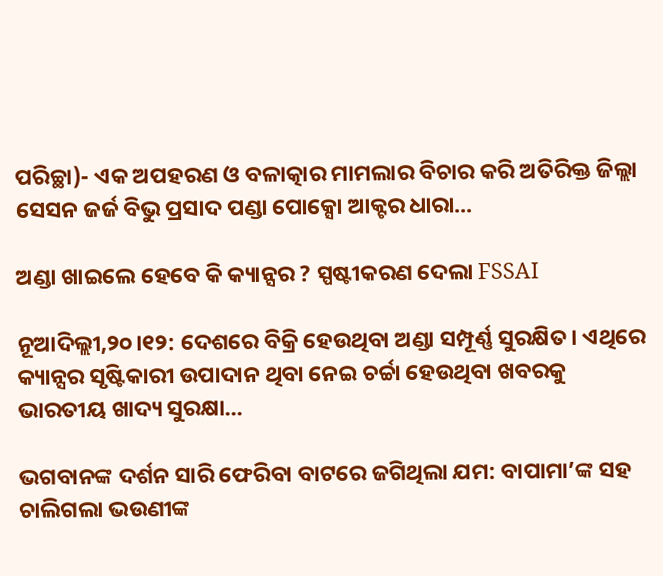ପରିଚ୍ଛା)- ଏକ ଅପହରଣ ଓ ବଳାତ୍କାର ମାମଲାର ବିଚାର କରି ଅତିରିକ୍ତ ଜିଲ୍ଲା ସେସନ ଜର୍ଜ ବିଭୁ ପ୍ରସାଦ ପଣ୍ଡା ପୋକ୍ସୋ ଆକ୍ଟର ଧାରା...

ଅଣ୍ଡା ଖାଇଲେ ହେବେ କି କ୍ୟାନ୍ସର ? ସ୍ପଷ୍ଟୀକରଣ ଦେଲା FSSAI

ନୂଆଦିଲ୍ଲୀ,୨୦।୧୨: ଦେଶରେ ବିକ୍ରି ହେଉଥିବା ଅଣ୍ଡା ସମ୍ପୂର୍ଣ୍ଣ ସୁରକ୍ଷିତ। ଏଥିରେ କ୍ୟାନ୍ସର ସୃଷ୍ଟିକାରୀ ଉପାଦାନ ଥିବା ନେଇ ଚର୍ଚ୍ଚା ହେଉଥିବା ଖବରକୁ ଭାରତୀୟ ଖାଦ୍ୟ ସୁରକ୍ଷା...

ଭଗବାନଙ୍କ ଦର୍ଶନ ସାରି ଫେରିବା ବାଟରେ ଜଗିଥିଲା ଯମ: ବାପାମା’ଙ୍କ ସହ ଚାଲିଗଲା ଭଉଣୀଙ୍କ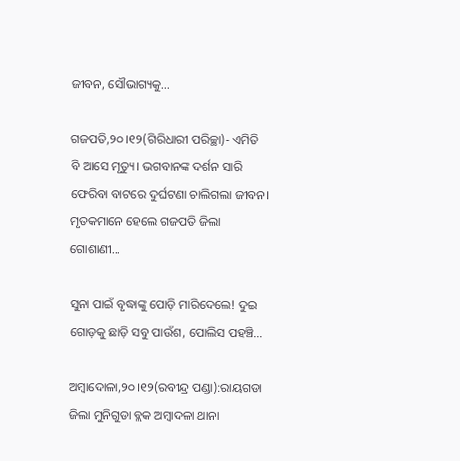ଜୀବନ, ସୌଭାଗ୍ୟକୁ…

ଗଜପତି,୨୦।୧୨(ଗିରିଧାରୀ ପରିଚ୍ଛା)- ଏମିତି ବି ଆସେ ମୃତ୍ୟୁ। ଭଗବାନଙ୍କ ଦର୍ଶନ ସାରି ଫେରିବା ବାଟରେ ଦୁର୍ଘଟଣା ଚାଲିଗଲା ଜୀବନ। ମୃତକମାନେ ହେଲେ ଗଜପତି ଜିଲା ଗୋଶାଣୀ...

ସୁନା ପାଇଁ ବୃଦ୍ଧାଙ୍କୁ ପୋଡ଼ି ମାରିଦେଲେ! ଦୁଇ ଗୋଡ଼କୁ ଛାଡ଼ି ସବୁ ପାଉଁଶ, ପୋଲିସ ପହଞ୍ଚି…

ଅମ୍ବାଦୋଳା,୨୦।୧୨(ରବୀନ୍ଦ୍ର ପଣ୍ଡା):ରାୟଗଡା ଜିଲା ମୁନିଗୁଡା ବ୍ଲକ ଅମ୍ବାଦଳା ଥାନା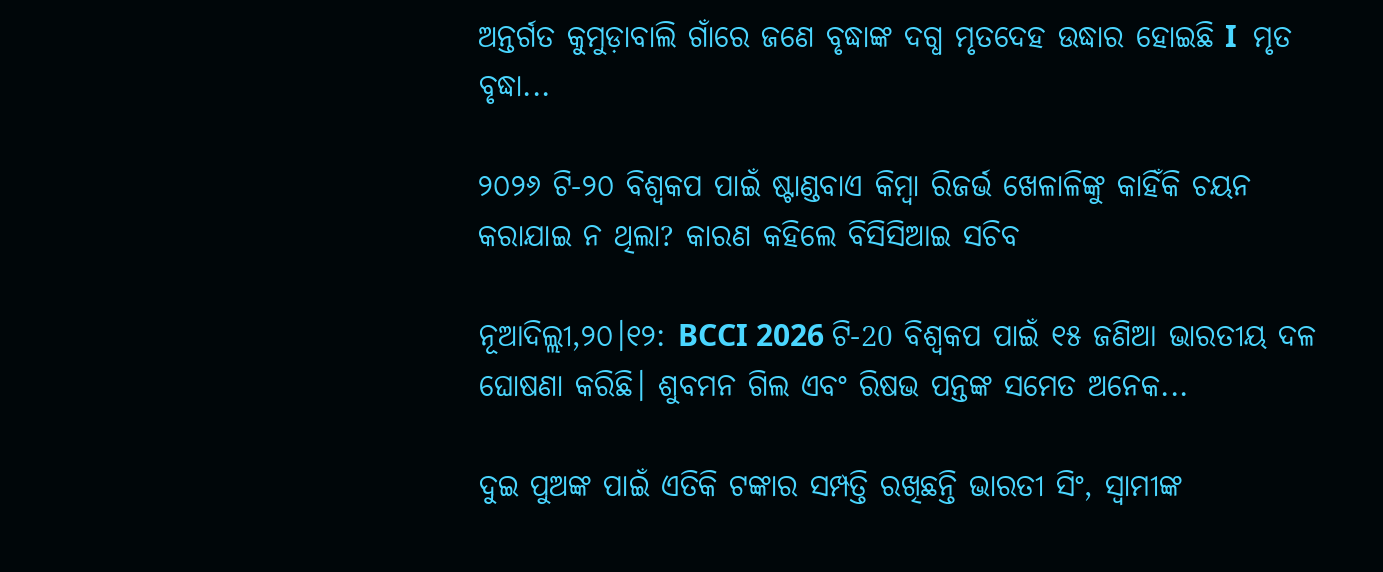ଅନ୍ତର୍ଗତ କୁମୁଡ଼ାବାଲି ଗାଁରେ ଜଣେ ବୃଦ୍ଧାଙ୍କ ଦଗ୍ଧ ମୃତଦେହ ଉଦ୍ଧାର ହୋଇଛି I  ମୃତ ବୃଦ୍ଧା...

୨୦୨୬ ଟି-୨୦ ବିଶ୍ୱକପ ପାଇଁ ଷ୍ଟାଣ୍ଡବାଏ କିମ୍ବା ରିଜର୍ଭ ଖେଳାଳିଙ୍କୁ କାହିଁକି ଚୟନ କରାଯାଇ ନ ଥିଲା? କାରଣ କହିଲେ ବିସିସିଆଇ ସଚିବ

ନୂଆଦିଲ୍ଲୀ,୨୦।୧୨: BCCI 2026 ଟି-20 ବିଶ୍ୱକପ ପାଇଁ ୧୫ ଜଣିଆ ଭାରତୀୟ ଦଳ ଘୋଷଣା କରିଛି। ଶୁବମନ ଗିଲ ଏବଂ ରିଷଭ ପନ୍ତଙ୍କ ସମେତ ଅନେକ...

ଦୁଇ ପୁଅଙ୍କ ପାଇଁ ଏତିକି ଟଙ୍କାର ସମ୍ପତ୍ତି ରଖିଛନ୍ତି ଭାରତୀ ସିଂ, ସ୍ବାମୀଙ୍କ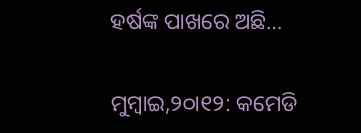ହର୍ଷଙ୍କ ପାଖରେ ଅଛି…

ମୁମ୍ବାଇ,୨୦ା୧୨: କମେଡି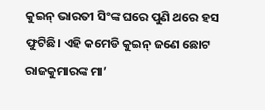କୁଇନ୍‌ ଭାରତୀ ସିଂଙ୍କ ଘରେ ପୁଣି ଥରେ ହସ ଫୁଟିଛି। ଏହି କମେଡି କୁଇନ୍‌ ଜଣେ ଛୋଟ ରାଜକୁମାରଙ୍କ ମା’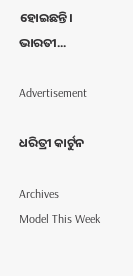ହୋଇଛନ୍ତି। ଭାରତୀ...

Advertisement

ଧରିତ୍ରୀ କାର୍ଟୁନ

Archives
Model This Week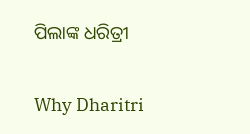ପିଲାଙ୍କ ଧରିତ୍ରୀ

Why Dharitri